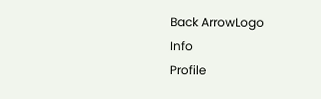Back ArrowLogo
Info
Profile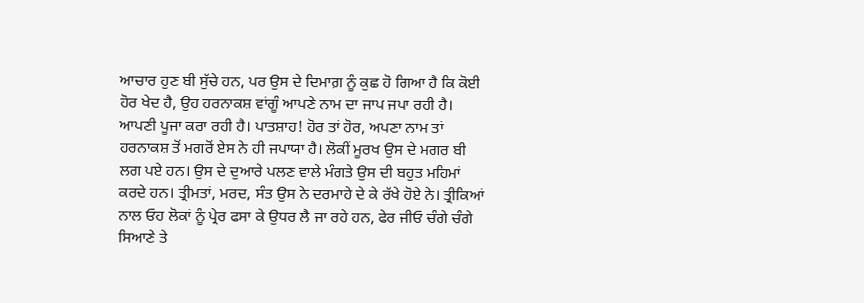ਆਚਾਰ ਹੁਣ ਬੀ ਸੁੱਚੇ ਹਨ, ਪਰ ਉਸ ਦੇ ਦਿਮਾਗ਼ ਨੂੰ ਕੁਛ ਹੋ ਗਿਆ ਹੈ ਕਿ ਕੋਈ ਹੋਰ ਖੇਦ ਹੈ, ਉਹ ਹਰਨਾਕਸ਼ ਵਾਂਗੂੰ ਆਪਣੇ ਨਾਮ ਦਾ ਜਾਪ ਜਪਾ ਰਹੀ ਹੈ। ਆਪਣੀ ਪੂਜਾ ਕਰਾ ਰਹੀ ਹੈ। ਪਾਤਸ਼ਾਹ! ਹੋਰ ਤਾਂ ਹੋਰ, ਅਪਣਾ ਨਾਮ ਤਾਂ ਹਰਨਾਕਸ਼ ਤੋਂ ਮਗਰੋਂ ਏਸ ਨੇ ਹੀ ਜਪਾਯਾ ਹੈ। ਲੋਕੀਂ ਮੂਰਖ ਉਸ ਦੇ ਮਗਰ ਬੀ ਲਗ ਪਏ ਹਨ। ਉਸ ਦੇ ਦੁਆਰੇ ਪਲਣ ਵਾਲੇ ਮੰਗਤੇ ਉਸ ਦੀ ਬਹੁਤ ਮਹਿਮਾਂ ਕਰਦੇ ਹਨ। ਤ੍ਰੀਮਤਾਂ, ਮਰਦ, ਸੰਤ ਉਸ ਨੇ ਦਰਮਾਹੇ ਦੇ ਕੇ ਰੱਖੇ ਹੋਏ ਨੇ। ਤ੍ਰੀਕਿਆਂ ਨਾਲ ਓਹ ਲੋਕਾਂ ਨੂੰ ਪ੍ਰੇਰ ਫਸਾ ਕੇ ਉਧਰ ਲੈ ਜਾ ਰਹੇ ਹਨ, ਫੇਰ ਜੀਓ ਚੰਗੇ ਚੰਗੇ ਸਿਆਣੇ ਤੇ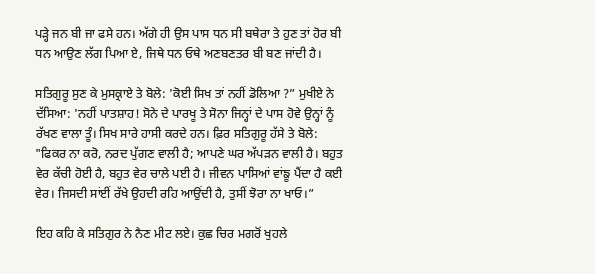ਪੜ੍ਹੇ ਜਨ ਬੀ ਜਾ ਫਸੇ ਹਨ। ਅੱਗੇ ਹੀ ਉਸ ਪਾਸ ਧਨ ਸੀ ਬਥੇਰਾ ਤੇ ਹੁਣ ਤਾਂ ਹੋਰ ਬੀ ਧਨ ਆਉਣ ਲੱਗ ਪਿਆ ਏ, ਜਿਥੇ ਧਨ ਓਥੇ ਅਣਬਣਤਰ ਬੀ ਬਣ ਜਾਂਦੀ ਹੈ।

ਸਤਿਗੁਰੂ ਸੁਣ ਕੇ ਮੁਸਕ੍ਰਾਏ ਤੇ ਬੋਲੇ: 'ਕੋਈ ਸਿਖ ਤਾਂ ਨਹੀਂ ਡੋਲਿਆ ?” ਮੁਖੀਏ ਨੇ ਦੱਸਿਆ: 'ਨਹੀਂ ਪਾਤਸ਼ਾਹ! ਸੋਨੇ ਦੇ ਪਾਰਖੂ ਤੇ ਸੋਨਾ ਜਿਨ੍ਹਾਂ ਦੇ ਪਾਸ ਹੋਵੇ ਉਨ੍ਹਾਂ ਨੂੰ ਰੱਖਣ ਵਾਲਾ ਤੂੰ। ਸਿਖ ਸਾਰੇ ਹਾਸੀ ਕਰਦੇ ਹਨ। ਫ਼ਿਰ ਸਤਿਗੁਰੂ ਹੱਸੇ ਤੇ ਬੋਲੇ: "ਫਿਕਰ ਨਾ ਕਰੋ, ਨਰਦ ਪੁੱਗਣ ਵਾਲੀ ਹੈ; ਆਪਣੇ ਘਰ ਅੱਪੜਨ ਵਾਲੀ ਹੈ। ਬਹੁਤ ਵੇਰ ਕੱਚੀ ਹੋਈ ਹੈ, ਬਹੁਤ ਵੇਰ ਚਾਲੇ ਪਈ ਹੈ। ਜੀਵਨ ਪਾਸਿਆਂ ਵਾਂਙੂ ਪੈਂਦਾ ਹੈ ਕਈ ਵੇਰ। ਜਿਸਦੀ ਸਾਂਈਂ ਰੱਖੇ ਉਹਦੀ ਰਹਿ ਆਉਂਦੀ ਹੈ, ਤੁਸੀਂ ਝੋਰਾ ਨਾ ਖਾਓ।”

ਇਹ ਕਹਿ ਕੇ ਸਤਿਗੁਰ ਨੇ ਨੈਣ ਮੀਟ ਲਏ। ਕੁਛ ਚਿਰ ਮਗਰੋਂ ਖੁਹਲੇ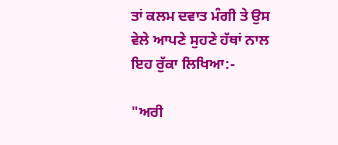ਤਾਂ ਕਲਮ ਦਵਾਤ ਮੰਗੀ ਤੇ ਉਸ ਵੇਲੇ ਆਪਣੇ ਸੁਹਣੇ ਹੱਥਾਂ ਨਾਲ ਇਹ ਰੁੱਕਾ ਲਿਖਿਆ:-

"ਅਰੀ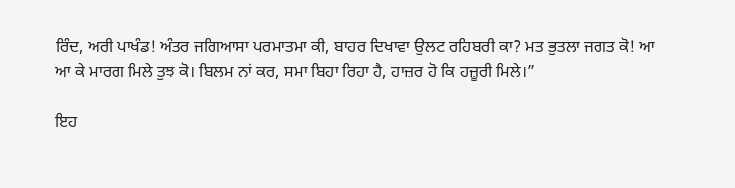ਰਿੰਦ, ਅਰੀ ਪਾਖੰਡ! ਅੰਤਰ ਜਗਿਆਸਾ ਪਰਮਾਤਮਾ ਕੀ, ਬਾਹਰ ਦਿਖਾਵਾ ਉਲਟ ਰਹਿਬਰੀ ਕਾ? ਮਤ ਭੁਤਲਾ ਜਗਤ ਕੋ! ਆ ਆ ਕੇ ਮਾਰਗ ਮਿਲੇ ਤੁਝ ਕੋ। ਬਿਲਮ ਨਾਂ ਕਰ, ਸਮਾ ਬਿਹਾ ਰਿਹਾ ਹੈ, ਹਾਜ਼ਰ ਹੋ ਕਿ ਹਜ਼ੂਰੀ ਮਿਲੇ।”

ਇਹ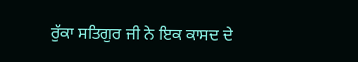ਰੁੱਕਾ ਸਤਿਗੁਰ ਜੀ ਨੇ ਇਕ ਕਾਸਦ ਦੇ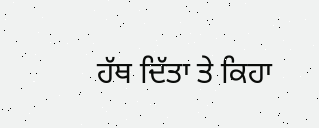ਹੱਥ ਦਿੱਤਾ ਤੇ ਕਿਹਾ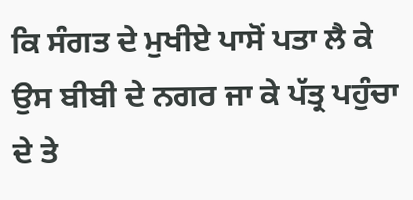ਕਿ ਸੰਗਤ ਦੇ ਮੁਖੀਏ ਪਾਸੋਂ ਪਤਾ ਲੈ ਕੇ ਉਸ ਬੀਬੀ ਦੇ ਨਗਰ ਜਾ ਕੇ ਪੱਤ੍ਰ ਪਹੁੰਚਾ ਦੇ ਤੇ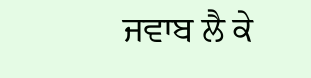ਜਵਾਬ ਲੈ ਕੇ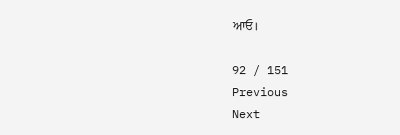ਆਓ।

92 / 151
Previous
Next